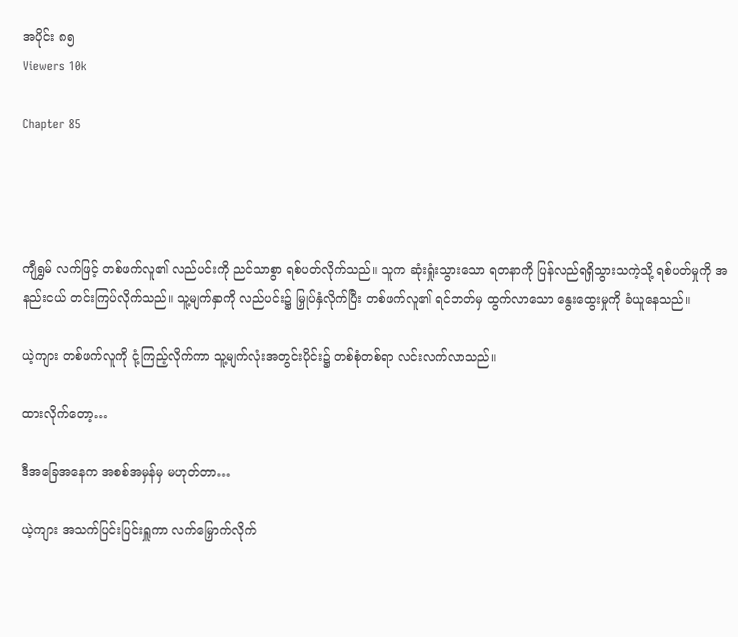အပိုင်း ၈၅
Viewers 10k

Chapter 85




ကျီရွှမ် လက်ဖြင့် တစ်ဖက်လူ၏ လည်ပင်းကို ညင်သာစွာ ရစ်ပတ်လိုက်သည်။ သူက ဆုံးရှုံးသွားသော ရတနာကို ပြန်လည်ရရှိသွားသကဲ့သို့ ရစ်ပတ်မှုကို အနည်းငယ် တင်းကြပ်လိုက်သည်။ သူ့မျက်နှာကို လည်ပင်း၌ မြှုပ်နှံလိုက်ပြီး တစ်ဖက်လူ၏ ရင်ဘတ်မှ ထွက်လာသော နွေးထွေးမှုကို ခံယူနေသည်။

ယဲ့ကျား တစ်ဖက်လူကို ငုံ့ကြည့်လိုက်ကာ သူ့မျက်လုံးအတွင်းပိုင်း၌ တစ်စုံတစ်ရာ လင်းလက်လာသည်။

ထားလိုက်တော့…

ဒီအခြေအနေက အစစ်အမှန်မှ မဟုတ်တာ…

ယဲ့ကျား အသက်ပြင်းပြင်းရှူကာ လက်မြှောက်လိုက်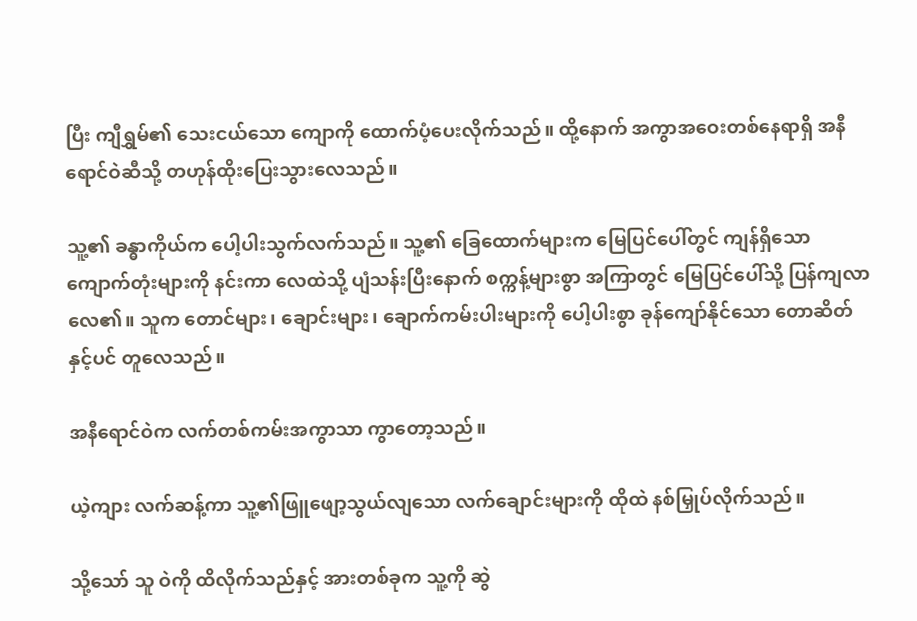ပြီး ကျီရွှမ်၏ ‌သေးငယ်သော ကျောကို ထောက်ပံ့ပေးလိုက်သည်။ ထို့နောက် အကွာအဝေးတစ်နေရာရှိ အနီရောင်ဝဲဆီသို့ တဟုန်ထိုးပြေးသွားလေသည်။

သူ့၏ ခန္ဓာကိုယ်က ပေါ့ပါးသွက်လက်သည်။ သူ့၏ ခြေ‌ထောက်များက မြေပြင်ပေါ်‌တွင် ကျန်ရှိသော ကျောက်တုံးများကို နင်းကာ လေထဲသို့ ပျံသန်းပြီးနောက် စက္ကန့်များစွာ အကြာတွင် မြေပြင်ပေါ်သို့ ပြန်ကျလာလေ၏။ သူက တောင်များ၊ ချောင်းများ၊ ချောက်ကမ်းပါးများကို ပေါ့ပါးစွာ ခုန်ကျော်နိုင်သော တောဆိတ်နှင့်ပင် တူလေသည်။

အနီရောင်ဝဲက လက်တစ်ကမ်းအကွာသာ ကွာတော့သည်။

ယဲ့ကျား လက်ဆန့်ကာ သူ့၏ဖြူဖျော့သွယ်လျသော လက်ချောင်းများကို ထိုထဲ နစ်မြှုပ်လိုက်သည်။

သို့သော် သူ ဝဲကို ထိလိုက်သည်နှင့် အားတစ်ခုက သူ့ကို ဆွဲ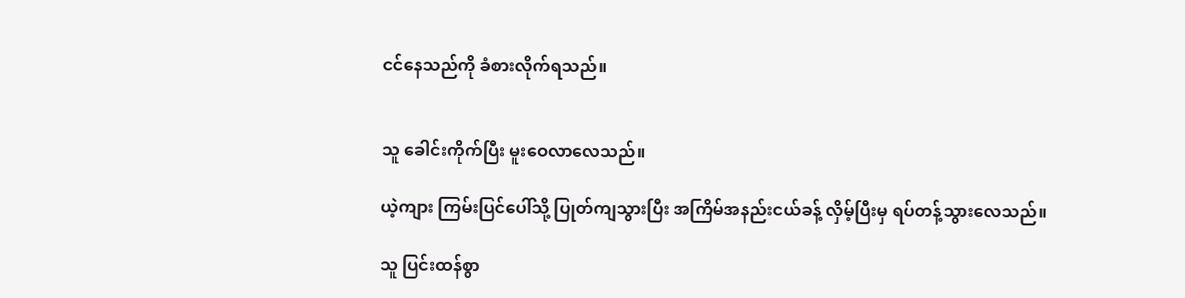ငင်နေသည်ကို ခံစားလိုက်ရသည်။


သူ ခေါင်းကိုက်ပြီး မူးဝေလာလေသည်။

ယဲ့ကျား ကြမ်းပြင်ပေါ်သို့ ပြုတ်ကျသွားပြီး အကြိမ်အနည်းငယ်ခန့် လှိမ့်ပြီးမှ ရပ်တန့်သွားလေသည်။

သူ ပြင်းထန်စွာ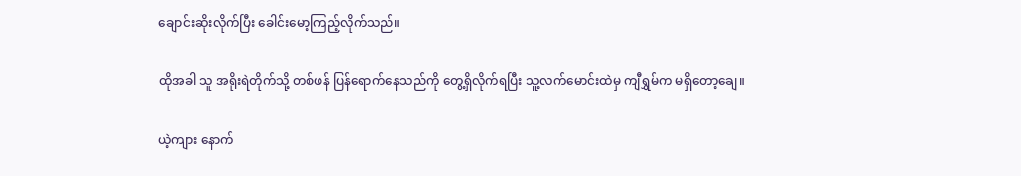ချောင်းဆိုးလိုက်ပြီး ခေါင်းမော့ကြည့်လိုက်သည်။

ထိုအခါ သူ အရိုးရဲတိုက်သို့ တစ်ဖန် ပြန်ရောက်နေသည်ကို တွေ့ရှိလိုက်ရပြီး သူ့လက်‌မောင်းထဲမှ ကျီရွှမ်က မရှိတော့ချေ။

ယဲ့ကျား နောက်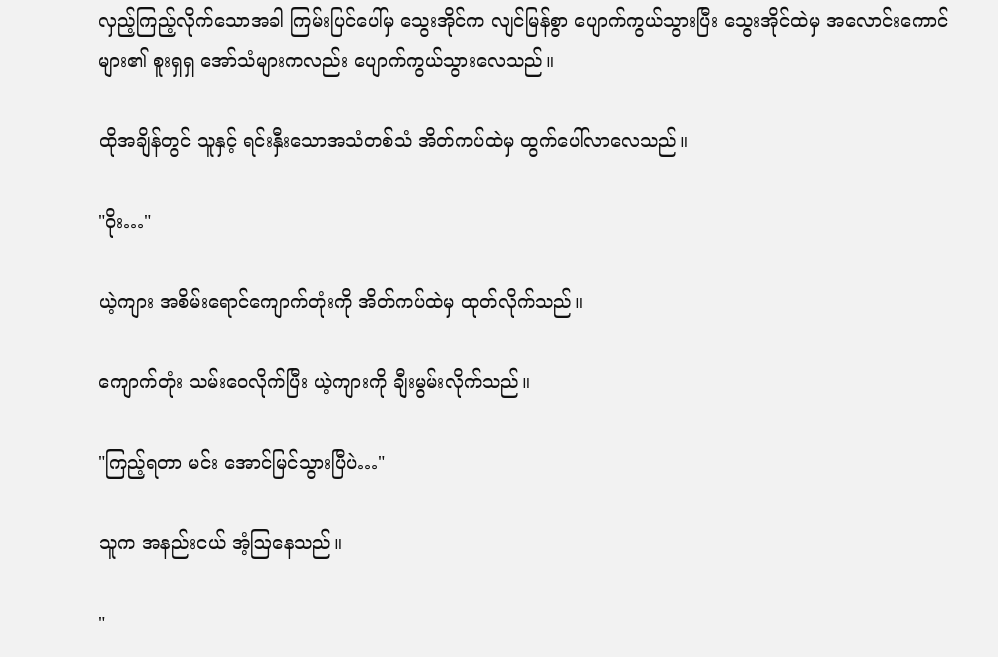လှည့်ကြည့်လိုက်သောအခါ ကြမ်းပြင်ပေါ်မှ သွေးအိုင်က လျင်မြန်စွာ ပျောက်ကွယ်သွားပြီး သွေးအိုင်ထဲမှ အလောင်း‌ကောင်များ၏ စူးရှရှ အော်သံများကလည်း ပျောက်ကွယ်သွားလေသည်။

ထိုအချိန်တွင် သူနှင့် ရင်းနှီးသောအသံတစ်သံ အိတ်ကပ်ထဲမှ ထွက်ပေါ်လာလေသည်။

"ဝိုး…"

ယဲ့ကျား အစိမ်းရောင်ကျောက်တုံးကို အိတ်ကပ်ထဲမှ ထုတ်လိုက်သည်။

ကျောက်တုံး သမ်းဝေလိုက်ပြီး ယဲ့ကျားကို ချီးမွမ်းလိုက်သည်။

"ကြည့်ရတာ မင်း အောင်မြင်သွားပြီပဲ…"

သူက အနည်းငယ် အံ့ဩနေသည်။

"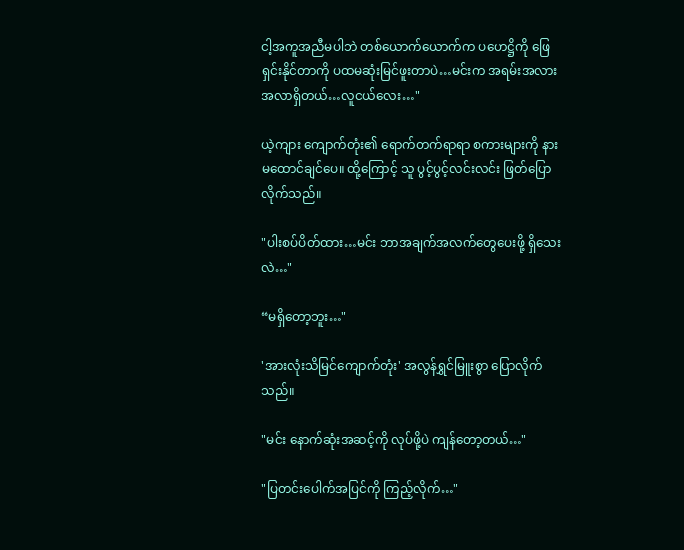ငါ့အကူအညီမပါဘဲ တစ်ယောက်ယောက်က ပဟေဋ္ဌိကို ဖြေရှင်းနိုင်တာကို ပထမဆုံးမြင်ဖူးတာပဲ…မင်းက အရမ်းအလားအလာရှိတယ်…လူငယ်လေး…"

ယဲ့ကျား ကျောက်တုံး၏ ရောက်တက်ရာရာ စကားများကို နားမထောင်ချင်ပေ။ ထို့ကြောင့် သူ ပွင့်ပွင့်လင်းလင်း ဖြတ်ပြောလိုက်သည်။

"ပါးစပ်ပိတ်ထား…မင်း ဘာအချက်အလက်တွေပေးဖို့ ရှိသေးလဲ…"

“မရှိ‌တော့ဘူး…"

'အားလုံးသိမြင်ကျောက်တုံး' အလွန်ရွှင်မြူးစွာ ပြောလိုက်သည်။

"မင်း နောက်ဆုံးအဆင့်ကို လုပ်ဖို့ပဲ ကျန်တော့တယ်…"

"ပြတင်းပေါက်အပြင်ကို ကြည့်လိုက်…"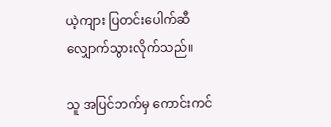ယဲ့ကျား ပြတင်းပေါက်ဆီ လျှောက်သွားလိုက်သည်။

သူ အပြင်ဘက်မှ ကောင်းကင်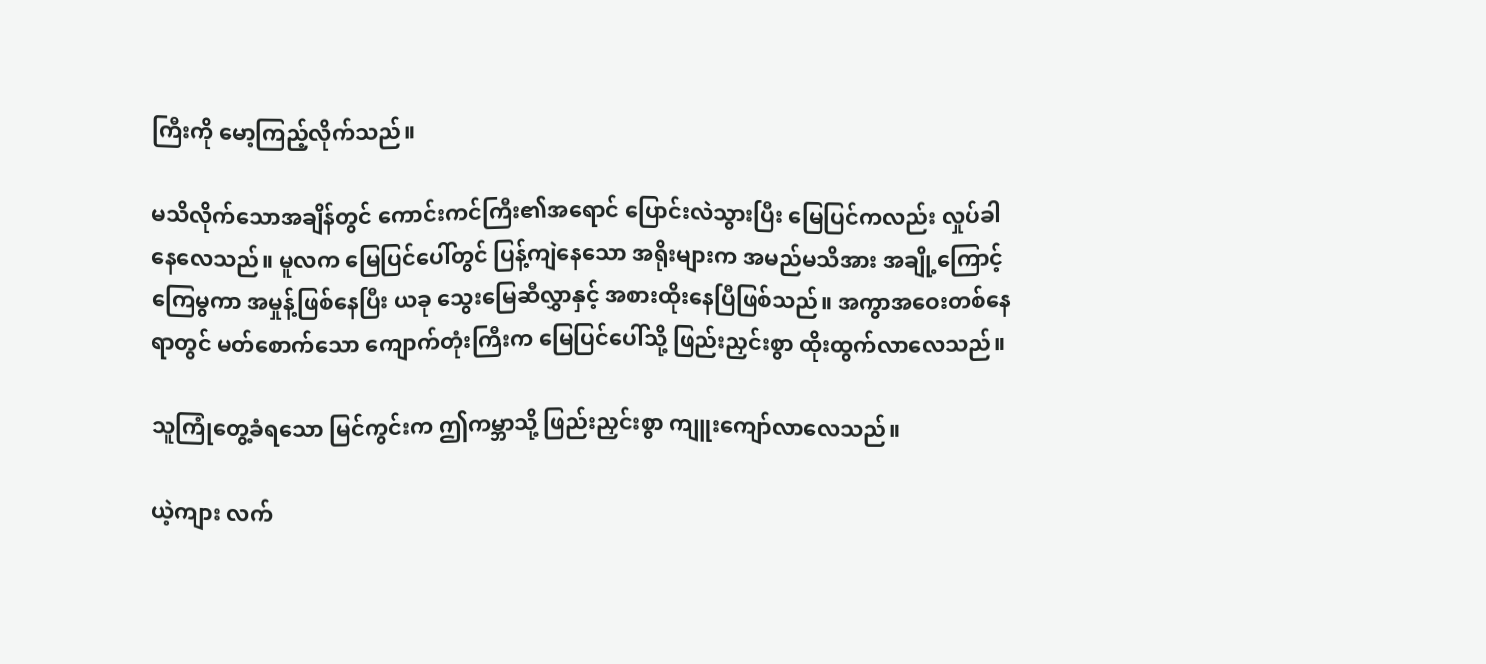ကြီးကို မော့ကြည့်လိုက်သည်။

မသိလိုက်သောအချိန်တွင် ကောင်းကင်ကြီး၏အရောင် ပြောင်းလဲသွားပြီး မြေပြင်ကလည်း လှုပ်ခါနေလေသည်။ မူလက မြေပြင်ပေါ်တွင် ပြန့်ကျဲနေသော အရိုးများက အမည်မသိအား အချို့ကြောင့် ကြေမွကာ အမှုန့်ဖြစ်နေပြီး ယခု သွေးမြေဆီလွှာနှင့် အစားထိုးနေပြီဖြစ်သည်။ အကွာအဝေးတစ်နေရာတွင် မတ်စောက်သော ကျောက်တုံးကြီးက မြေပြင်ပေါ်သို့ ဖြည်းညှင်းစွာ ထိုးထွက်လာလေသည်။

သူကြုံတွေ့ခံရသော မြင်ကွင်းက ဤကမ္ဘာသို့ ဖြည်းညှင်းစွာ ကျူးကျော်လာလေသည်။

ယဲ့ကျား လက်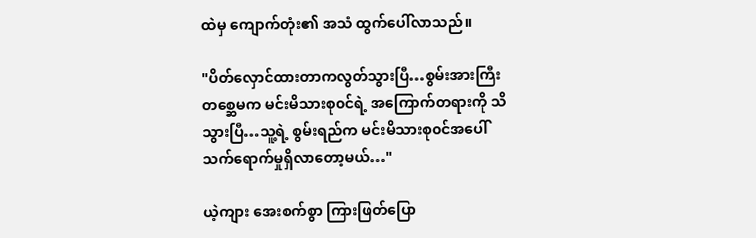ထဲမှ ကျောက်တုံး၏ အသံ ထွက်ပေါ်လာသည်။

"ပိတ်လှောင်ထားတာကလွတ်သွားပြီ…စွမ်းအားကြီးတစ္ဆေမက မင်းမိသားစု၀င်ရဲ့ အကြောက်တရားကို သိသွားပြီ…သူ့ရဲ့ စွမ်းရည်က မင်းမိသားစု၀င်အပေါ် သက်ရောက်မှုရှိလာတော့မယ်…"

ယဲ့ကျား ‌အေးစက်စွာ ကြားဖြတ်ပြော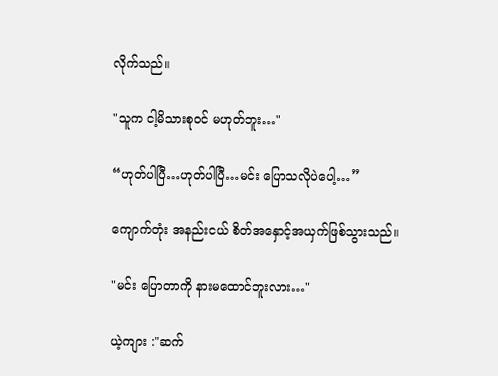လိုက်သည်။

"သူက ငါ့မိသားစု၀င် မဟုတ်ဘူး…"

“ဟုတ်ပါပြီ…ဟုတ်ပါပြီ…မင်း ပြောသလိုပဲပေါ့…”

ကျောက်တုံး အနည်းငယ် စိတ်အနှောင့်အယှက်ဖြစ်သွားသည်။

"မင်း ပြောတာကို နားမထောင်‌‌ဘူးလား…"

ယဲ့ကျား :"ဆက်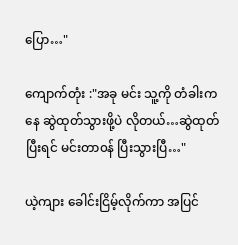ပြော…"

ကျောက်တုံး :"အခု မင်း သူ့ကို တံခါးကနေ ဆွဲထုတ်သွားဖို့ပဲ လိုတယ်…ဆွဲထုတ်ပြီးရင် မင်းတာ၀န် ပြီးသွားပြီ…"

ယဲ့ကျား ခေါင်းငြိမ့်လိုက်ကာ အပြင်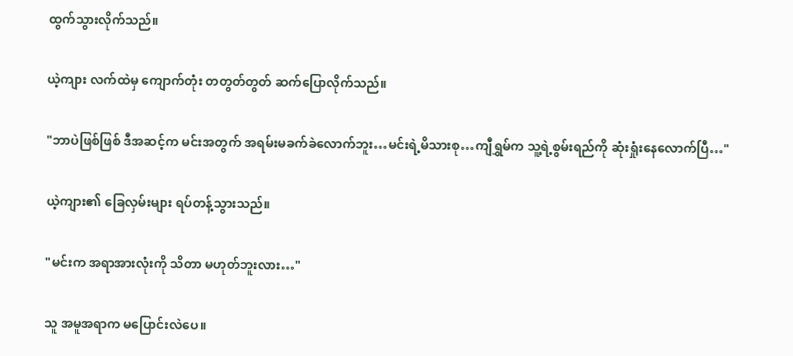ထွက်သွားလိုက်သည်။

ယဲ့ကျား လက်ထဲမှ ကျောက်တုံး တတွတ်တွတ် ဆက်ပြောလိုက်သည်။

"ဘာပဲဖြစ်ဖြစ် ဒီအဆင့်က မင်းအတွက် အရမ်းမခက်ခဲလောက်ဘူး…မင်းရဲ့မိသားစု…ကျီရွှမ်က သူ့ရဲ့စွမ်းရည်ကို ဆုံးရှုံးနေလောက်ပြီ…"

ယဲ့ကျား၏ ခြေလှမ်းများ ရပ်တန့်သွားသည်။

"မင်းက အရာအားလုံးကို သိတာ မဟုတ်ဘူးလား…"

သူ အမူအရာက မပြောင်းလဲပေ။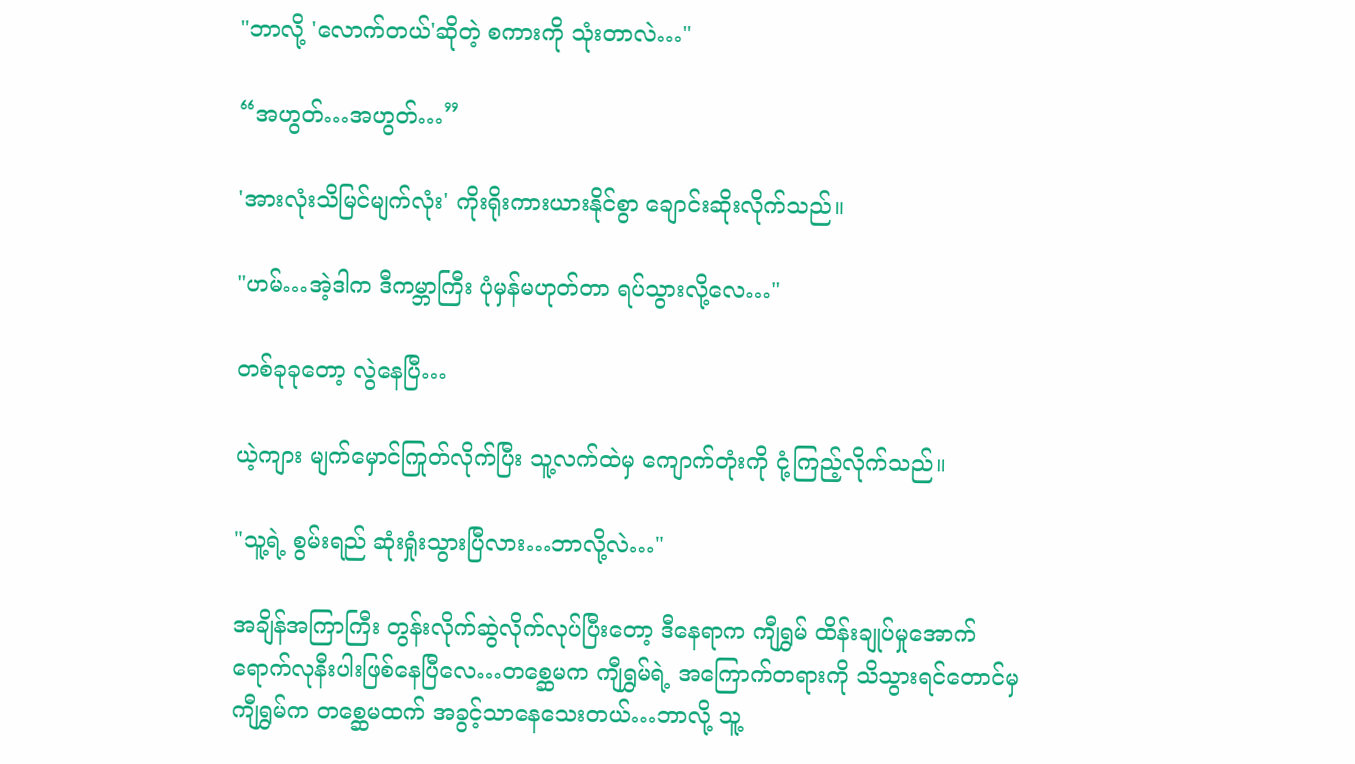"ဘာလို့ 'လောက်တယ်'ဆိုတဲ့ စကားကို သုံးတာလဲ…"

“အဟွတ်…အဟွတ်…”

'အားလုံးသိမြင်မျက်လုံး' ကိုးရိုးကားယားနိုင်စွာ ချောင်းဆိုးလိုက်သည်။

"ဟမ်…အဲ့ဒါက ဒီကမ္ဘာကြီး ပုံမှန်မဟုတ်တာ ရပ်သွားလို့လေ…"

တစ်ခုခု‌တော့ လွဲနေပြီ…

ယဲ့ကျား မျက်မှောင်ကြုတ်လိုက်ပြီး သူ့လက်ထဲမှ ကျောက်တုံးကို ငုံ့ကြည့်လိုက်သည်။

"သူ့ရဲ့ စွမ်းရည် ‌ဆုံးရှုံးသွားပြီလား…ဘာလို့လဲ…"

အချိန်အကြာကြီး တွန်းလိုက်ဆွဲလိုက်လုပ်ပြီးတော့ ဒီနေရာက ကျီရွှမ် ထိန်းချုပ်မှုအောက် ရောက်လုနီးပါးဖြစ်နေပြီလေ…တစ္ဆေမက ကျီရွှမ်ရဲ့ အကြောက်တရားကို သိသွားရင်‌တောင်မှ ကျီရွှမ်က တစ္ဆေမထက် အခွင့်သာနေသေးတယ်…ဘာလို့ သူ့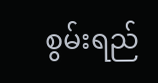စွမ်းရည်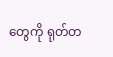တွေကို ရုတ်တ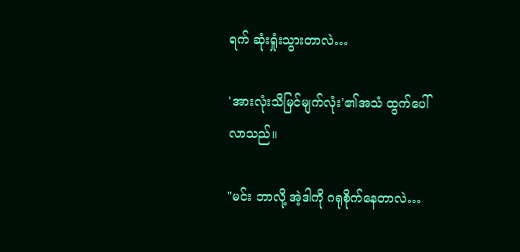ရက် ဆုံးရှုံးသွားတာလဲ…

'အားလုံးသိမြင်မျက်လုံး'၏အသံ ထွက်ပေါ်လာသည်။

"မင်း ဘာလို့ အဲ့ဒါကို ဂရုစိုက်နေတာလဲ…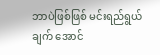ဘာပဲဖြစ်ဖြစ် မင်းရည်ရွယ်ချက် အောင်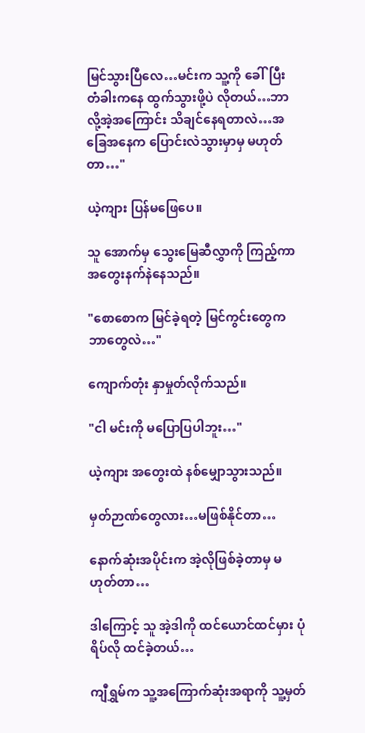မြင်သွားပြီလေ…မင်းက သူ့ကို ‌ခေါ်ပြီး တံခါးကနေ ထွက်သွားဖို့ပဲ လိုတယ်…ဘာလို့အဲ့အကြောင်း သိချင်နေရတာလဲ…အခြေအနေက ပြောင်းလဲသွားမှာမှ မဟုတ်တာ…"

ယဲ့ကျား ပြန်မဖြေပေ။

သူ အောက်မှ ‌သွေးမြေဆီလွှာကို ကြည့်ကာ အတွေးနက်နဲနေသည်။

"စောစောက မြင်ခဲ့ရတဲ့ မြင်ကွင်းတွေက ဘာတွေလဲ…"

ကျောက်တုံး နှာမှုတ်လိုက်သည်။

"ငါ မင်းကို မပြောပြပါဘူး…"

ယဲ့ကျား အတွေးထဲ နစ်မျှောသွားသည်။

မှတ်ဉာဏ်တွေလား…မဖြစ်နိုင်တာ…

နောက်ဆုံးအပိုင်းက အဲ့လိုဖြစ်ခဲ့တာမှ မဟုတ်တာ…

ဒါကြောင့် သူ အဲ့ဒါကို ထင်ယောင်ထင်မှား ပုံရိပ်လို ထင်ခဲ့တယ်…

ကျီရွှမ်က သူ့အကြောက်ဆုံးအရာကို သူ့မှတ်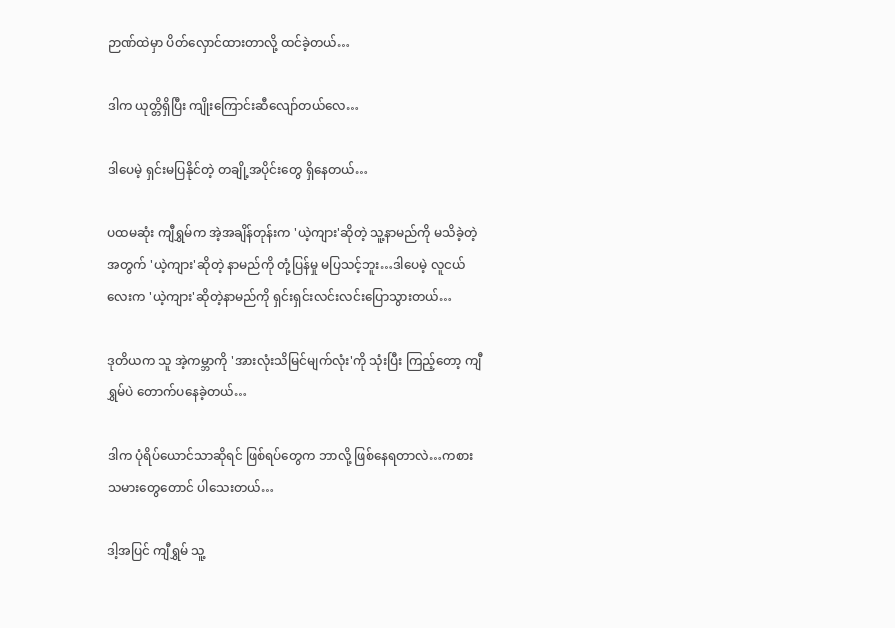ဉာဏ်ထဲမှာ ပိတ်လှောင်ထားတာလို့ ထင်ခဲ့တယ်…

ဒါက ယုတ္တိရှိပြီး ကျိုးကြောင်းဆီလျော်တယ်လေ…

ဒါပေမဲ့ ရှင်းမပြနိုင်တဲ့ တချို့‌အပိုင်းတွေ ရှိနေတယ်…

ပထမဆုံး ကျီရွှမ်က အဲ့အချိန်တုန်းက 'ယဲ့ကျား'ဆိုတဲ့ သူ့နာမည်ကို မသိခဲ့တဲ့အတွက် 'ယဲ့ကျား'ဆိုတဲ့ နာမည်ကို တုံ့ပြန်မှု မပြသင့်ဘူး…ဒါပေမဲ့ လူငယ်လေးက 'ယဲ့ကျား'ဆိုတဲ့နာမည်ကို ရှင်းရှင်းလင်းလင်းပြောသွားတယ်…

ဒုတိယက သူ အဲ့ကမ္ဘာကို 'အားလုံးသိမြင်မျက်လုံး'ကို သုံးပြီး ကြည့်တော့ ကျီရွှမ်ပဲ တောက်ပနေခဲ့တယ်…

ဒါက ပုံရိပ်ယောင်သာဆိုရင် ဖြစ်ရပ်တွေက ဘာလို့ ဖြစ်နေရတာလဲ…ကစားသမားတွေတောင် ပါသေးတယ်…

ဒါ့အပြင် ကျီရွှမ် သူ့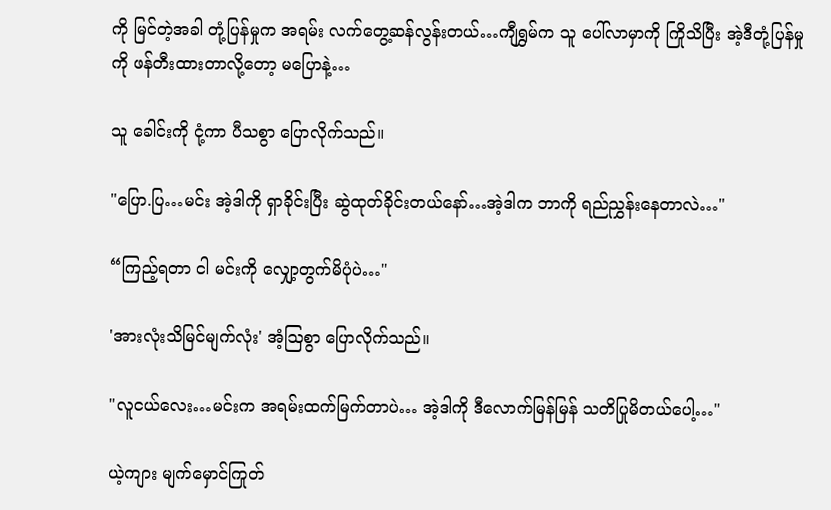ကို မြင်တဲ့အခါ တုံ့ပြန်မှုက အရမ်း လက်တွေ့ဆန်လွန်းတယ်…ကျီရွှမ်က သူ ပေါ်လာမှာကို ကြိုသိပြီး အဲ့ဒီတုံ့ပြန်မှုကို ဖန်တီးထားတာလို့တော့ မ‌ပြောနဲ့…

သူ ခေါင်းကို ငုံ့ကာ ပီသစွာ ပြောလိုက်သည်။

"ပြော.ပြ…မင်း အဲ့ဒါကို ရှာခိုင်းပြီး ဆွဲထုတ်ခိုင်းတယ်နော်…အဲ့ဒါက ဘာကို ရည်ညွှန်းနေတာလဲ…"

“ကြည့်ရတာ ငါ မင်းကို လျှော့တွက်မိပုံပဲ…"

'အားလုံးသိမြင်မျက်လုံး' အံ့ဩစွာ ပြောလိုက်သည်။

"လူငယ်လေး…မင်းက အရမ်းထက်မြက်တာပဲ… အဲ့ဒါကို ‌ဒီလောက်မြန်မြန် သတိပြုမိတယ်ပေါ့…"

ယဲ့ကျား မျက်မှောင်ကြုတ်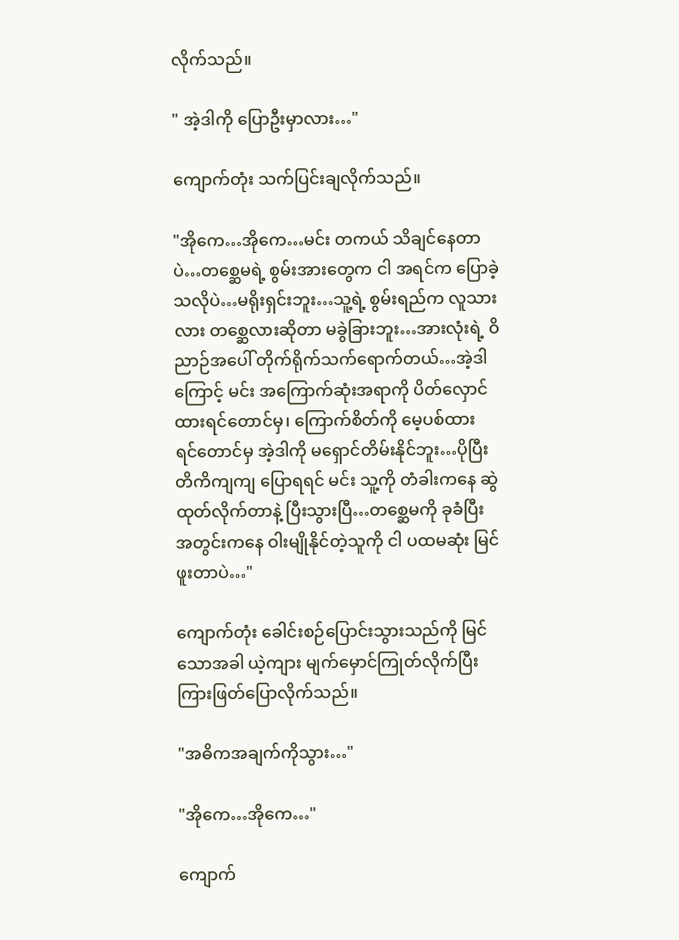လိုက်သည်။

" အဲ့ဒါကို ပြောဦးမှာလား…"

ကျောက်တုံး သက်ပြင်းချလိုက်သည်။

"အိုကေ…အိုကေ…မင်း တကယ် သိချင်နေတာပဲ…တစ္ဆေမရဲ့ စွမ်းအားတွေက ငါ အရင်က ပြောခဲ့သလိုပဲ…မရိုးရှင်းဘူး…သူ့ရဲ့ စွမ်းရည်က လူသားလား တ‌စ္ဆေလားဆိုတာ မခွဲခြားဘူး…အားလုံးရဲ့ ဝိညာဉ်အပေါ် တိုက်ရိုက်သက်ရောက်တယ်…အဲ့ဒါကြောင့် မင်း အကြောက်ဆုံးအရာကို ပိတ်လှောင်ထားရင်တောင်မှ၊ ကြောက်စိတ်ကို မေ့ပစ်ထားရင်‌တောင်မှ အဲ့ဒါကို မရှောင်တိမ်းနိုင်ဘူး…ပိုပြီး တိကိကျကျ ပြောရရင် မင်း သူ့ကို တံခါးကနေ ဆွဲထုတ်လိုက်တာနဲ့ ပြီးသွားပြီ…တစ္ဆေမကို ခုခံပြီး အတွင်းကနေ ဝါးမျိုနိုင်တဲ့သူကို ငါ ပထမဆုံး မြင်ဖူးတာပဲ…"

ကျောက်တုံး ခေါင်းစဉ်ပြောင်းသွားသည်ကို မြင်သောအခါ ယဲ့ကျား မျက်မှောင်ကြုတ်လိုက်ပြီး ကြားဖြတ်ပြောလိုက်သည်။

"အဓိကအချက်ကိုသွား…"

"အိုကေ…အိုကေ…"

ကျောက်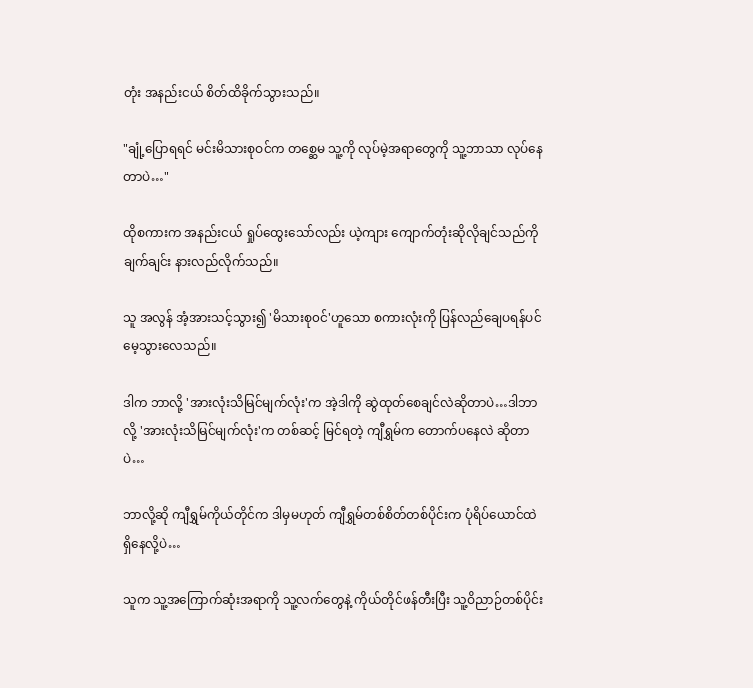တုံး အနည်းငယ် စိတ်ထိခိုက်သွားသည်။

"ချုံ့ပြောရရင် မင်းမိသားစုဝင်က တစ္ဆေမ သူ့ကို လုပ်မဲ့အရာတွေကို သူ့ဘာသာ လုပ်နေတာပဲ…"

ထိုစကားက အနည်းငယ် ရှုပ်ထွေးသော်လည်း ယဲ့ကျား ကျောက်တုံးဆိုလိုချင်သည်ကို ချက်ချင်း နားလည်လိုက်သည်။

သူ အလွန် အံ့အားသင့်သွား၍ 'မိသားစု၀င်'ဟူသော စကားလုံးကို ပြန်လည်ချေပရန်ပင် မေ့သွားလေသည်။

ဒါက ဘာလို့ 'အားလုံးသိမြင်မျက်လုံး'က အဲ့ဒါကို ဆွဲထုတ်စေချင်လဲဆိုတာပဲ…ဒါဘာလို့ 'အားလုံးသိမြင်မျက်လုံး'က တစ်ဆင့် မြင်ရတဲ့ ကျီရွှမ်က တောက်ပနေလဲ ဆိုတာပဲ…

ဘာလို့ဆို ကျီရွှမ်ကိုယ်တိုင်က ဒါမှမဟုတ် ကျီရွှမ်တစ်စိတ်တစ်ပိုင်းက ပုံရိပ်ယောင်ထဲ ရှိနေလို့ပဲ…

သူက သူ့အကြောက်ဆုံးအရာကို သူ့လက်တွေနဲ့ ကိုယ်တိုင်ဖန်တီးပြီး သူ့ဝိညာဉ်တစ်ပိုင်း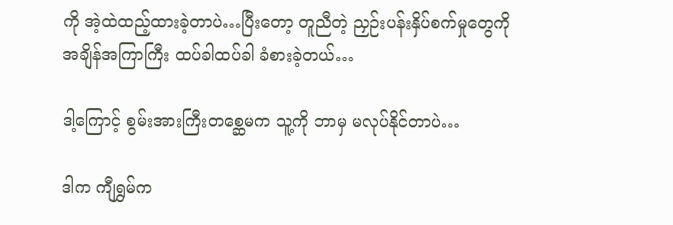ကို အဲ့ထဲထည့်ထားခဲ့တာပဲ…ပြီးတော့ တူညီတဲ့ ညှဉ်းပန်းနှိပ်စက်မှုတွေကို အချိန်အကြာကြီး ထပ်ခါထပ်ခါ ခံစားခဲ့တယ်…

ဒါ့ကြောင့် စွမ်းအားကြီးတစ္ဆေမက သူ့ကို ဘာမှ မလုပ်နိုင်တာပဲ…

ဒါက ကျီရွှမ်က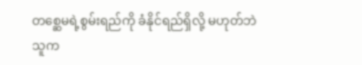တစ္ဆေမရဲ့စွမ်းရည်ကို ခံနိုင်ရည်ရှိလို့ မဟုတ်ဘဲ သူက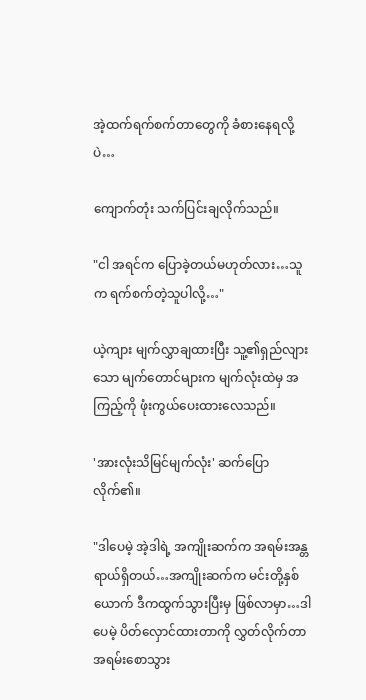အဲ့ထက်ရက်စက်တာတွေကို ခံစားနေရလို့ပဲ…

ကျောက်တုံး သက်ပြင်းချလိုက်သည်။

"ငါ အရင်က ပြောခဲ့တယ်မဟုတ်လား…သူက ရက်စက်တဲ့သူပါလို့…"

ယဲ့ကျား မျက်လွှာချထားပြီး သူ့၏ရှည်လျားသော မျက်တောင်များက မျက်လုံးထဲမှ အကြည့်ကို ဖုံးကွယ်ပေးထားလေသည်။

'အားလုံးသိမြင်မျက်လုံး' ဆက်ပြောလိုက်၏။

"ဒါပေမဲ့ အဲ့ဒါရဲ့ အကျိုးဆက်က အရမ်းအန္တရာယ်ရှိတယ်…အကျိုးဆက်က မင်းတို့နှစ်ယောက် ဒီကထွက်သွားပြီးမှ ဖြစ်လာမှာ…ဒါပေမဲ့ ပိတ်လှောင်ထားတာကို လွှတ်လိုက်တာ အရမ်းစောသွား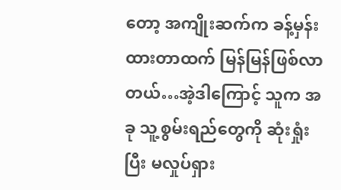တော့ အကျိုးဆက်က ခန့်မှန်းထားတာထက် မြန်မြန်ဖြစ်လာတယ်…အဲ့ဒါကြောင့် သူက အခု သူ့စွမ်းရည်တွေကို ဆုံးရှုံးပြီး မလှုပ်ရှား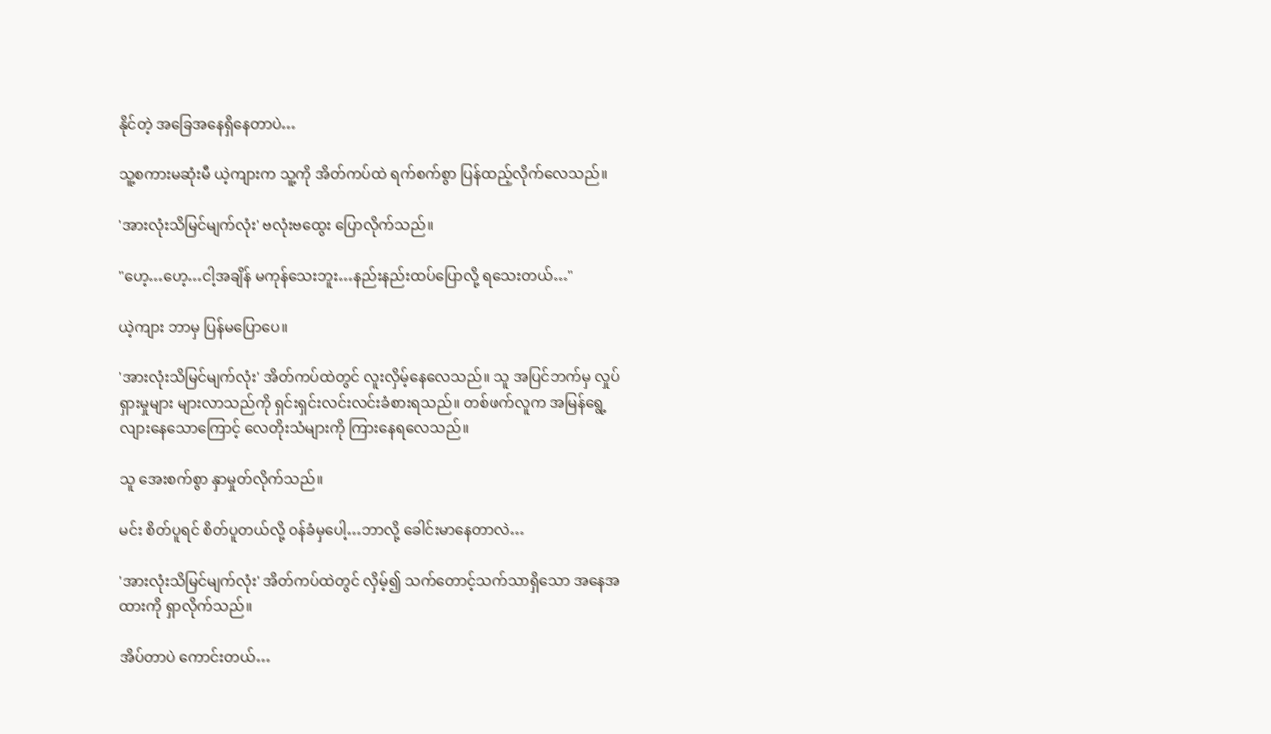နိုင်တဲ့ အခြေအနေရှိနေတာပဲ…

သူ့စကားမဆုံးမီ ယဲ့ကျားက သူ့ကို အိတ်ကပ်ထဲ ရက်စက်စွာ ပြန်ထည့်လိုက်လေသည်။

'အားလုံးသိမြင်မျက်လုံး' ဗလုံးဗထွေး ပြောလိုက်သည်။

"ဟေ့…ဟေ့…ငါ့အချိန် မကုန်သေးဘူး…နည်းနည်းထပ်ပြောလို့ ရသေးတယ်…"

ယဲ့ကျား ဘာမှ ပြန်မပြောပေ။

'အားလုံးသိမြင်မျက်လုံး' အိတ်ကပ်ထဲတွင် လူးလှိမ့်နေလေသည်။ သူ အပြင်ဘက်မှ လှုပ်ရှားမှုများ များလာသည်ကို ရှင်းရှင်းလင်းလင်းခံစားရသည်။ တစ်ဖက်လူက အမြန်ရွေ့လျားနေသောကြောင့် လေတိုးသံများကို ကြားနေရလေသည်။

သူ အေးစက်စွာ နှာမှုတ်လိုက်သည်။

မင်း စိတ်ပူရင် စိတ်ပူတယ်လို့ ၀န်ခံမှပေါ့…ဘာလို့ ခေါင်းမာနေတာလဲ…

'အားလုံးသိမြင်မျက်လုံး' အိတ်ကပ်ထဲတွင် လှိမ့်၍ သက်တောင့်သက်သာရှိသော အနေအထားကို ရှာလိုက်သည်။

အိပ်တာပဲ ကောင်းတယ်…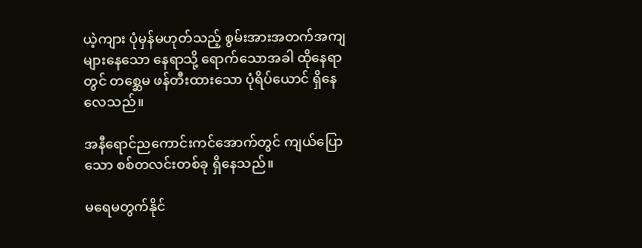ယဲ့ကျား ပုံမှန်မဟုတ်သည့် စွမ်းအားအတက်အကျများနေသော နေရာသို့ ရောက်သောအခါ ထိုနေရာ
တွင် တစ္ဆေမ ဖန်တီးထားသော ပုံရိပ်ယောင် ရှိနေလေသည်။

အနီရောင်ညကောင်းကင်အောက်တွင် ကျယ်ပြောသော စစ်တလင်းတစ်ခု ရှိနေသည်။

မ‌ရေမတွက်နိုင်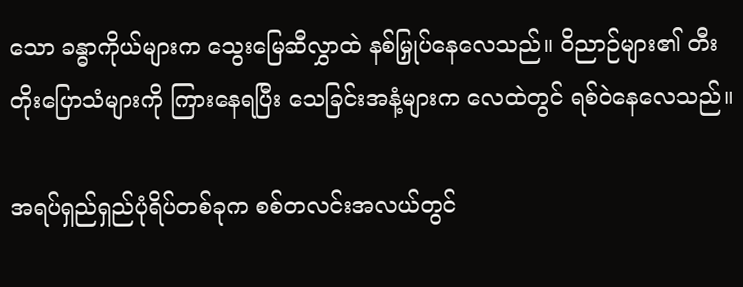သော ခန္ဓာကိုယ်များက သွေးမြေဆီလွှာထဲ နစ်မြှုပ်နေလေသည်။ ဝိညာဉ်များ၏ တီးတိုးပြောသံများကို ကြားနေရပြီး သေခြင်းအနံ့များက လေထဲတွင် ရစ်ဝဲနေလေသည်။

အရပ်ရှည်ရှည်ပုံရိပ်တစ်ခုက စစ်တလင်းအလယ်တွင်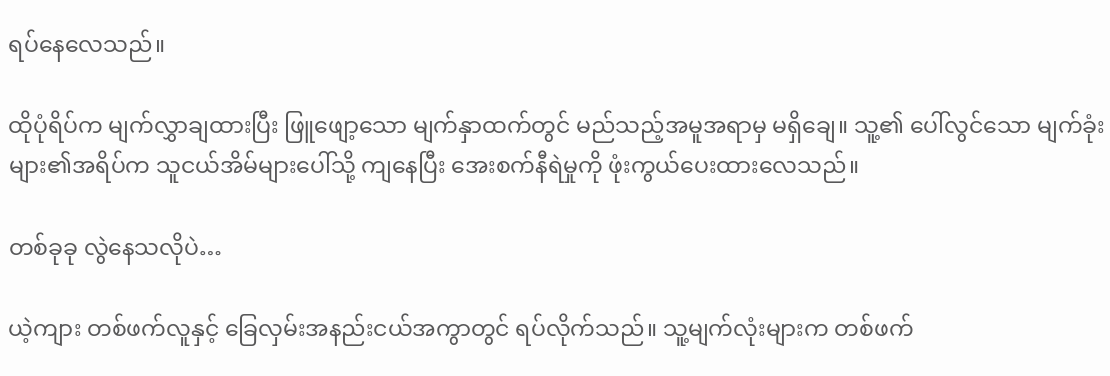ရပ်နေလေသည်။

ထိုပုံရိပ်က မျက်လွှာချထားပြီး ဖြူဖျော့သော မျက်နှာထက်တွင် မည်သည့်အမူအရာမှ မရှိချေ။ သူ့၏ ပေါ်လွင်သော မျက်ခုံးများ၏အရိပ်က သူငယ်အိမ်များပေါ်သို့ ကျနေပြီး အေးစက်နီရဲမှုကို ဖုံးကွယ်ပေးထားလေသည်။

တစ်ခုခု လွဲနေသလိုပဲ…

ယဲ့ကျား တစ်ဖက်လူနှင့် ခြေလှမ်းအနည်းငယ်အကွာတွင် ရပ်လိုက်သည်။ သူ့မျက်လုံးများက တစ်ဖက်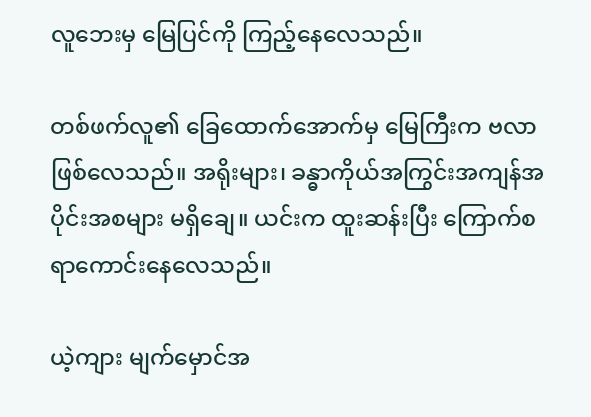လူဘေးမှ မြေပြင်ကို ကြည့်နေလေသည်။

တစ်ဖက်လူ၏ ခြေထောက်အောက်မှ မြေကြီးက ဗလာဖြစ်လေသည်။ အရိုးများ၊ ခန္ဓာကိုယ်အကြွင်းအကျန်အပိုင်းအစများ မရှိချေ။ ယင်းက ထူးဆန်းပြီး ကြောက်စရာကောင်းနေလေသည်။

ယဲ့ကျား မျက်မှောင်အ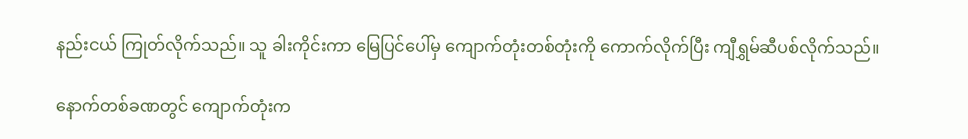နည်းငယ် ကြုတ်လိုက်သည်။ သူ ခါးကိုင်းကာ မြေပြင်ပေါ်မှ ကျောက်တုံးတစ်တုံးကို ကောက်လိုက်ပြီး ကျီရွှမ်ဆီပစ်လိုက်သည်။

နောက်တစ်ခဏတွင် ကျောက်တုံးက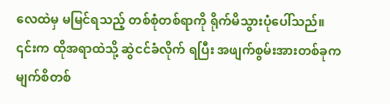လေထဲမှ‌ မမြင်ရသည့် တစ်စုံတစ်ရာကို ရိုက်မိသွားပုံပေါ်သည်။ ၎င်းက ထိုအရာထဲသို့ ဆွဲငင်ခံလိုက် ရပြီး‌ အဖျက်စွမ်းအားတစ်ခုက မျက်စိတစ်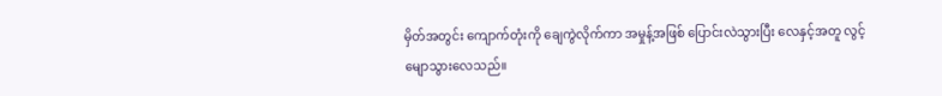မှိတ်အတွင်း ကျောက်တုံးကို ချေကွဲလိုက်ကာ အမှုန့်အဖြစ် ပြောင်းလဲသွားပြီး လေနှင့်အတူ လွင့်မျောသွားလေသည်။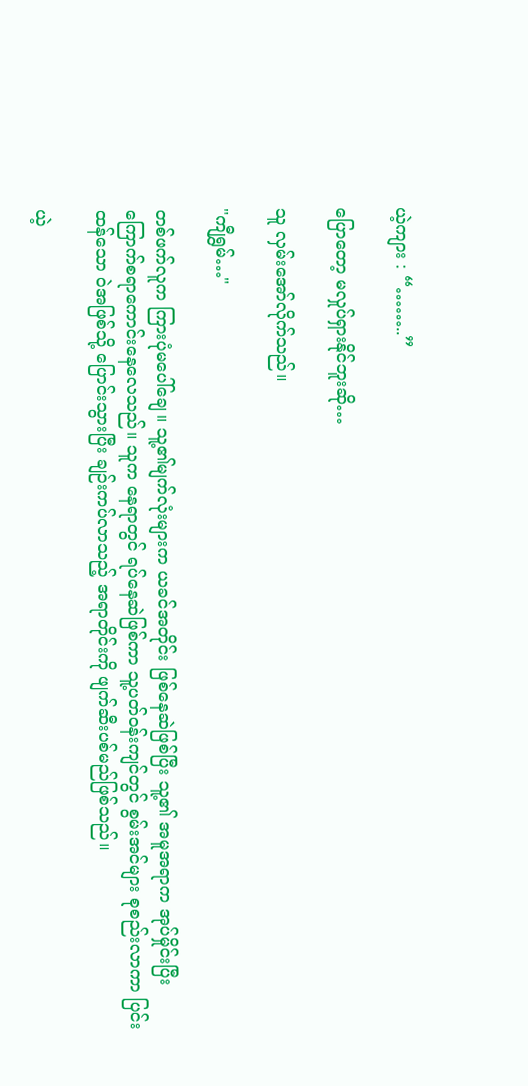ယဲ့ကျား : “……..”

ပြောတော့ မလှုပ်ရှားနိုင်ဘူးဆို…

သူ လှမ်းအော်လိုက်သည်။

"ကျီရွှမ်…"

တစ်ဖက်လူက ကြားပုံမပေါ်ချေ။ သူ့၏မျက်လုံးများက ယခင်အတိုင်း ဖြစ်နေဆဲဖြစ်ပြီး သူ့၏ အမူအရာက အုပ်မှိုင်းပြီး ကြောက်စရာကောင်းနေလေသည်။ သူက နေရာတွင် ရပ်နေဆဲဖြစ်ကာ သူ့ပတ်၀န်းကျင်တွင် စွမ်းအင်များ စုစည်းလာကာ ပြင်းထန်သော ဝဲအဖြစ်သို့ ပြောင်းသွားပြီး ‌ချဉ်းကပ်လာသည့် အရာတိုင်းကို ဖျက်ဆီးပစ်မည်ဖြစ်သည်။

ယဲ့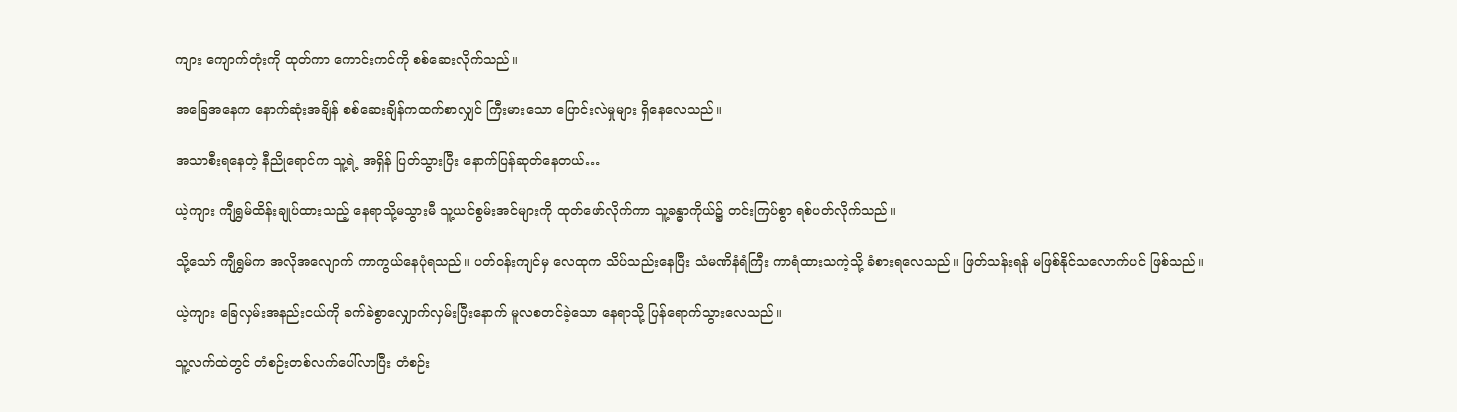ကျား ကျောက်တုံးကို ထုတ်ကာ ကောင်းကင်ကို စစ်ဆေးလိုက်သည်။

အခြေအနေက နောက်ဆုံးအချိန် စစ်ဆေးချိန်ကထက်စာလျှင် ကြီးမားသော ပြောင်းလဲမှုများ ရှိနေလေသည်။

အသာစီးရနေတဲ့ နီညိုရောင်က သူ့ရဲ့ အရှိန် ပြတ်သွားပြီး နောက်ပြန်ဆုတ်နေတယ်…

ယဲ့ကျား ကျီရွှမ်ထိန်းချုပ်ထားသည့် နေရာသို့မသွားမီ သူ့ယင်စွမ်းအင်များကို ထုတ်ဖော်လိုက်ကာ သူ့ခန္ဓာကိုယ်၌ တင်းကြပ်စွာ ရစ်ပတ်လိုက်သည်။

သို့သော် ကျီရွှမ်က အလိုအလျောက် ကာကွယ်နေပုံရသည်။ ပတ်၀န်းကျင်မှ လေထုက သိပ်သည်းနေပြီး သံမဏိနံရံကြီး ကာရံထားသကဲ့သို့ ခံစားရလေသည်။ ဖြတ်သန်းရန် မဖြစ်နိုင်သလောက်ပင် ဖြစ်သည်။

ယဲ့ကျား ခြေလှမ်းအနည်းငယ်ကို ခက်ခဲစွာလျှောက်လှမ်းပြီးနောက် မူလစတင်ခဲ့သော နေရာသို့ ပြန်ရောက်သွားလေသည်။

သူ့လက်ထဲတွင် တံစဉ်းတစ်လက်ပေါ်လာပြီး တံစဉ်း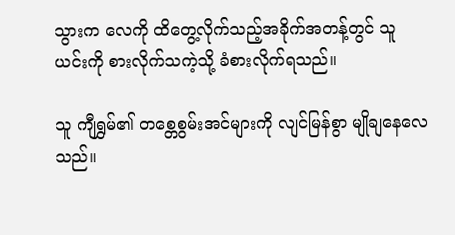သွားက လေကို ထိတွေ့လိုက်သည့်အခိုက်အတန့်တွင် သူ ယင်းကို စားလိုက်သကဲ့သို့ ခံစားလိုက်ရသည်။

သူ ကျီရွှမ်၏ တ‌စ္တေစွမ်းအင်များကို လျင်မြန်စွာ မျိုချနေလေသည်။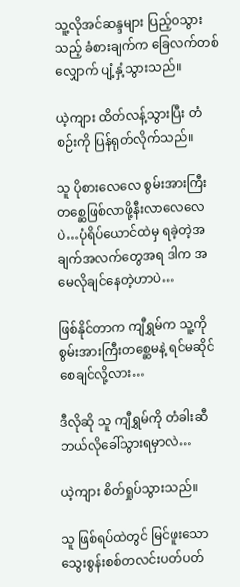သူ့လိုအင်ဆန္ဒများ ပြည့်၀သွားသည့် ခံစားချက်က ခြေလက်တစ်လျှောက် ပျံ့နှံ့သွားသည်။

ယဲ့ကျား ထိတ်လန့်သွားပြီး တံစဉ်းကို ပြန်ရုတ်လိုက်သည်။

သူ ပိုစားလေလေ စွမ်းအားကြီးတစ္ဆေဖြစ်လာဖို့နီးလာလေလေပဲ…ပုံရိပ်ယောင်ထဲမှ ရခဲ့တဲ့အချက်အလက်တွေအရ ဒါက အမေလိုချင်နေတဲ့ဟာပဲ…

ဖြစ်နိုင်တာက ကျီရွှမ်က သူ့ကို စွမ်းအားကြီးတစ္ဆေမနဲ့ ရင်မဆိုင်စေချင်လို့လား…

ဒီလိုဆို သူ ကျီရွှမ်ကို တံခါးဆီ ဘယ်လိုခေါ်သွားရမှာလဲ…

ယဲ့ကျား စိတ်ရှုပ်သွားသည်။

သူ ဖြစ်ရပ်ထဲတွင် မြင်ဖူးသော သွေးစွန်းစစ်တလင်းပတ်ပတ်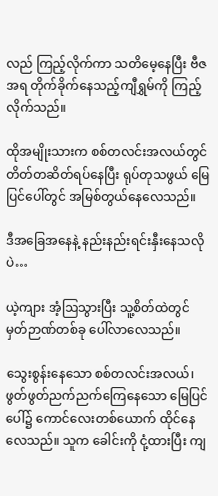လည် ကြည့်လိုက်ကာ သတိမေ့နေပြီး ဗီဇအရ တိုက်ခိုက်နေသည့်ကျီရွှမ်ကို ကြည့်လိုက်သည်။

ထိုအမျိုးသားက စစ်တလင်းအလယ်တွင်တိတ်တဆိတ်ရပ်နေပြီး ရုပ်တုသဖွယ် မြေပြင်ပေါ်တွင် အမြစ်တွယ်နေလေသည်။

ဒီအခြေအနေနဲ့ နည်းနည်းရင်းနှီးနေသလိုပဲ…

ယဲ့ကျား အံ့ဩသွားပြီး သူ့စိတ်ထဲတွင် မှတ်ဉာဏ်တစ်ခု ပေါ်လာလေသည်။

သွေးစွန်းနေသော စစ်တလင်းအလယ်၊ ဖွတ်ဖွတ်ညက်ညက်ကြေနေသော မြေပြင်ပေါ်၌ ကောင်လေးတစ်ယောက် ထိုင်နေလေသည်။ သူက ခေါင်းကို ငုံ့ထားပြီး ကျ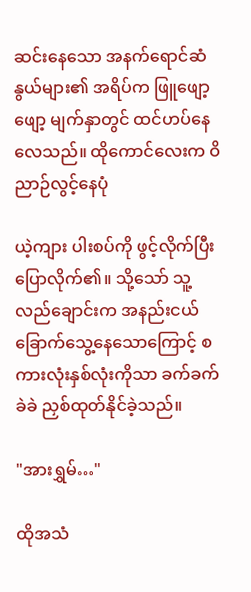ဆင်းနေသော အနက်ရောင်ဆံနွယ်များ၏ အရိပ်က ဖြူဖျော့ဖျော့ မျက်နှာတွင် ထင်ဟပ်နေလေသည်။ ထိုကောင်လေးက ဝိညာဉ်လွင့်‌နေပုံ

ယဲ့ကျား ပါးစပ်ကို ဖွင့်လိုက်ပြီး ပြောလိုက်၏။ သို့သော် သူ့လည်ချောင်းက အနည်းငယ် ခြောက်သွေ့နေသောကြောင့် စကားလုံးနှစ်လုံးကိုသာ ခက်ခက်ခဲခဲ ညှစ်ထုတ်နိုင်ခဲ့သည်။

"အားရွှမ်…"

ထိုအသံ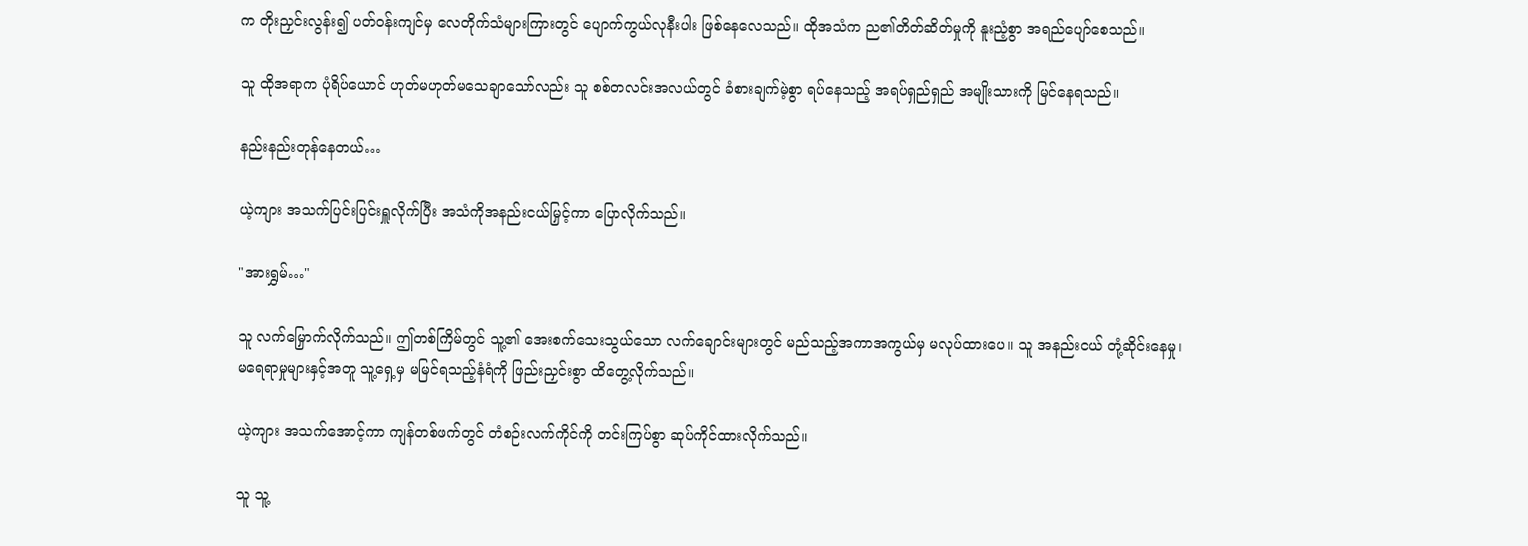က တိုးညှင်းလွန်း၍ ပတ်၀န်းကျင်မှ လေတိုက်သံများကြားတွင် ပျောက်ကွယ်လုနီးပါး ဖြစ်နေလေသည်။ ထိုအသံက ည၏တိတ်ဆိတ်မှုကို နူးညံ့စွာ အရည်ပျော်စေသည်။

သူ ထိုအရာက ပုံရိပ်ယောင် ဟုတ်မဟုတ်မသေချာသော်လည်း သူ စစ်တလင်းအလယ်တွင် ခံစားချက်မဲ့စွာ ရပ်နေသည့် အရပ်ရှည်ရှည် အမျိုးသားကို မြင်နေရသည်။

နည်းနည်းတုန်နေတယ်…

ယဲ့ကျား အသက်ပြင်းပြင်းရှူလိုက်ပြီး အသံကိုအနည်းငယ်မြှင့်ကာ ပြောလိုက်သည်။

"အားရွှမ်…"

သူ လက်မြှောက်လိုက်သည်။ ဤတစ်ကြိမ်တွင် သူ့၏ အေးစက်သေးသွယ်သော လက်ချောင်းများတွင် မည်သည့်အကာအကွယ်မှ မလုပ်ထားပေ။ သူ အနည်းငယ် တုံ့ဆိုင်းနေမှု၊ မရေရာမှုများနှင့်အတူ သူ့ရှေ့မှ မမြင်ရသည့်နံရံကို ဖြည်းညှင်းစွာ ထိတွေ့လိုက်သည်။

ယဲ့ကျား အသက်အောင့်ကာ ကျန်တစ်ဖက်တွင် တံစဉ်းလက်ကိုင်ကို တင်းကြပ်စွာ ဆုပ်ကိုင်ထားလိုက်သည်။

သူ သူ့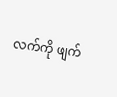လက်ကို ဖျက်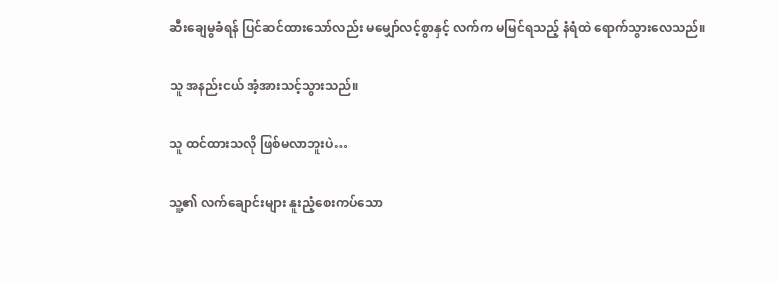ဆီးချေမွခံရန် ပြင်ဆင်ထားသော်လည်း မမျှော်လင့်စွာနှင့် လက်က မမြင်ရသည့် နံရံထဲ ရောက်သွားလေသည်။

သူ အနည်းငယ် အံ့အားသင့်သွားသည်။

သူ ထင်ထားသလို ဖြစ်မလာဘူးပဲ…

သူ့၏ လက်ချောင်းများ နူးညံ့စေးကပ်သော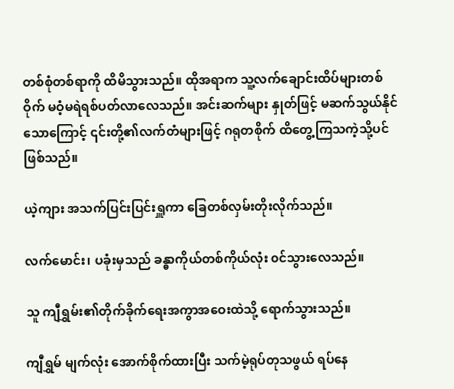တစ်စုံတစ်ရာကို ထိမိသွားသည်။ ထိုအရာက သူ့လက်ချောင်းထိပ်များတစ်ဝိုက် မဝံ့မရဲရစ်ပတ်လာလေသည်။ အင်းဆက်များ နှုတ်ဖြင့် မဆက်သွယ်နိုင်သောကြောင့် ၎င်းတို့၏လက်တံများဖြင့် ဂရုတစိုက် ထိတွေ့ကြသကဲ့သို့ပင်ဖြစ်သည်။

ယဲ့ကျား အသက်ပြင်းပြင်းရှူကာ ခြေတစ်လှမ်းတိုးလိုက်သည်။

လက်မောင်း၊ ပခုံးမှသည် ခန္ဓာကိုယ်တစ်ကိုယ်လုံး ၀င်သွားလေသည်။

သူ ကျီရွှမ်း၏တိုက်ခိုက်ရေးအကွာအဝေးထဲသို့ ရောက်သွားသည်။

ကျီရွှမ် မျက်လုံး အောက်စိုက်ထားပြီး သက်မဲ့ရုပ်တုသဖွယ် ရပ်နေ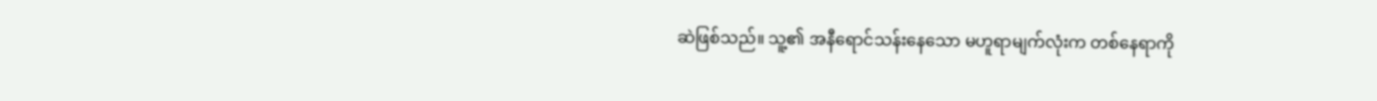ဆဲဖြစ်သည်။ သူ့၏ အနီရောင်သန်းနေသော မဟူရာမျက်လုံးက တစ်နေရာကို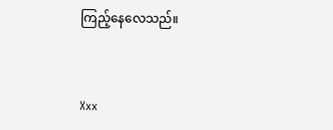ကြည့်နေလေသည်။



Xxx